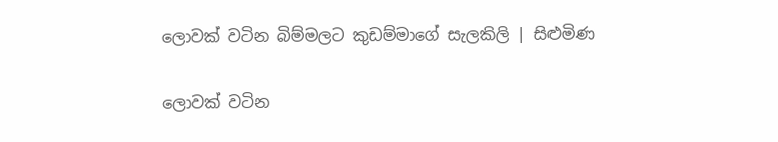ලොවක් වටින බිම්මලට කුඩම්මාගේ සැලකිලි | සිළුමිණ

ලොවක් වටින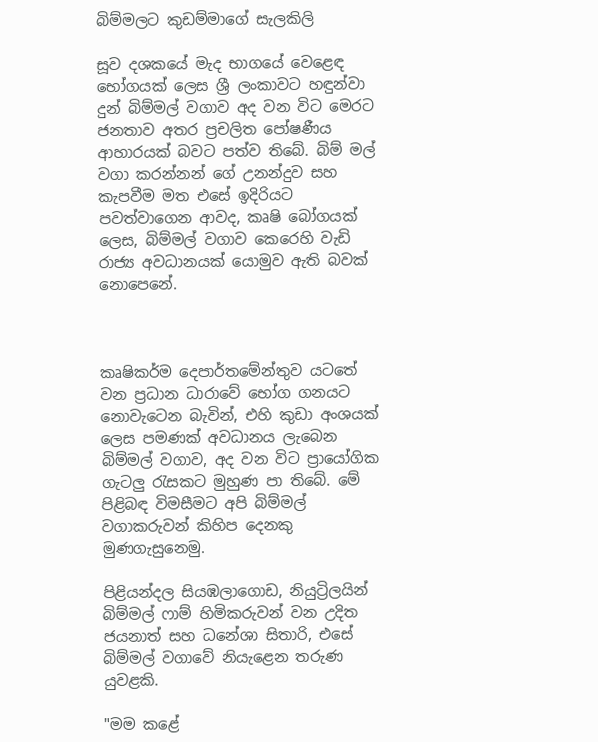බිම්මලට කුඩම්මාගේ සැලකිලි

සූව දශකයේ මැද භාගයේ වෙළෙඳ භෝගයක් ලෙස ශ්‍රී ලංකාවට හඳුන්වා දුන් බිම්මල් වගාව අද වන විට මෙරට ජනතාව අතර ප්‍රචලිත පෝෂණීය ආහාරයක් බවට පත්ව තිබේ. බිම් මල් වගා කරන්නන් ගේ උනන්දුව සහ කැපවීම මත එසේ ඉදිරියට පවත්වාගෙන ආවද, කෘෂි බෝගයක් ලෙස, බිම්මල් වගාව කෙරෙහි වැඩි රාජ්‍ය අවධානයක් යොමුව ඇති බවක් නොපෙනේ.



කෘෂිකර්ම දෙපාර්තමේන්තුව යටතේ වන ප්‍රධාන ධාරාවේ භෝග ගනයට නොවැටෙන බැවින්, එහි කුඩා අංශයක් ලෙස පමණක් අවධානය ලැබෙන බිම්මල් වගාව, අද වන විට ප්‍රායෝගික ගැටලු රැසකට මුහුණ පා තිබේ. මේ පිළිබඳ විමසීමට අපි බිම්මල් වගාකරුවන් කිහිප දෙනකු මුණගැසුනෙමු.

පිළියන්දල සියඹලාගොඩ, නියුට්‍රිලයින් බිම්මල් ෆාම් හිමිකරුවන් වන උදිත ජයනාත් සහ ධනේශා සිතාරි, එසේ බිම්මල් වගාවේ නියැළෙන තරුණ යුවළකි.

"මම කළේ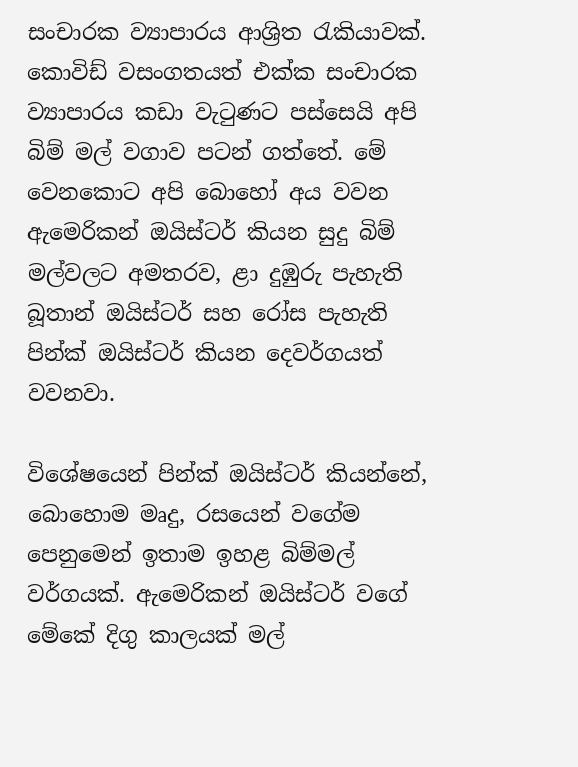සංචාරක ව්‍යාපාරය ආශ්‍රිත රැකියාවක්. කොවිඩ් වසංගතයත් එක්ක සංචාරක ව්‍යාපාරය කඩා වැටුණට පස්සෙයි අපි බිම් මල් වගාව පටන් ගත්තේ. මේ වෙනකොට අපි බොහෝ අය වවන ඇමෙරිකන් ඔයිස්ටර් කියන සුදු බිම් මල්වලට අමතරව, ළා දුඹුරු පැහැති බූතාන් ඔයිස්ටර් සහ රෝස පැහැති පින්ක් ඔයිස්ටර් කියන දෙවර්ගයත් වවනවා.

විශේෂයෙන් පින්ක් ඔයිස්ටර් කියන්නේ, බොහොම මෘදු, රසයෙන් වගේම පෙනුමෙන් ඉතාම ඉහළ බිම්මල් වර්ගයක්. ඇමෙරිකන් ඔයිස්ටර් වගේ මේකේ දිගු කාලයක් මල්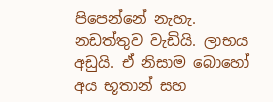පිපෙන්නේ නැහැ. නඩත්තුව වැඩියි. ලාභය අඩුයි. ඒ නිසාම බොහෝ අය භූතාන් සහ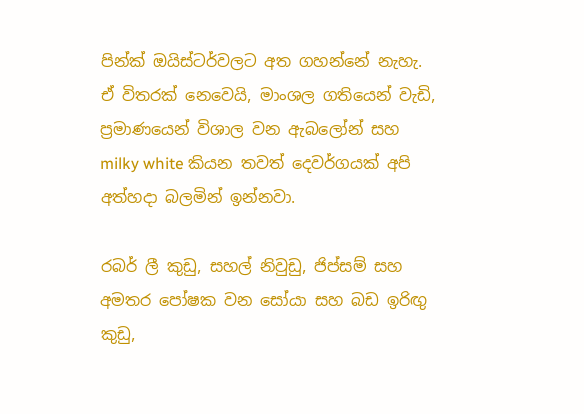පින්ක් ඔයිස්ටර්වලට අත ගහන්නේ නැහැ. ඒ විතරක් නෙවෙයි, මාංශල ගතියෙන් වැඩි, ප්‍රමාණයෙන් විශාල වන ඇබලෝන් සහ milky white කියන තවත් දෙවර්ගයක් අපි අත්හදා බලමින් ඉන්නවා.

රබර් ලී කුඩු, සහල් නිවුඩු, ජිප්සම් සහ අමතර පෝෂක වන සෝයා සහ බඩ ඉරිඟු කුඩු,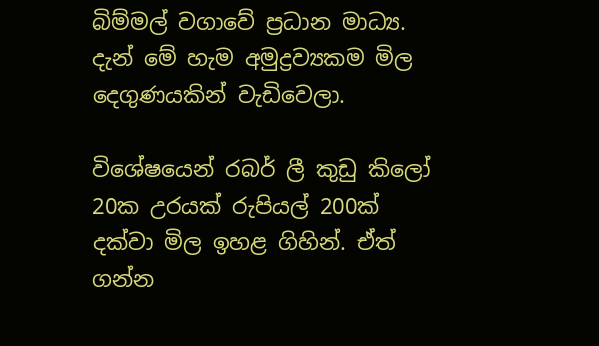බිම්මල් වගාවේ ප්‍රධාන මාධ්‍ය. දැන් මේ හැම අමුද්‍රව්‍යකම මිල දෙගුණයකින් වැඩිවෙලා.

විශේෂයෙන් රබර් ලී කුඩු කිලෝ 20ක උරයක් රුපියල් 200ක් දක්වා මිල ඉහළ ගිහින්. ඒත් ගන්න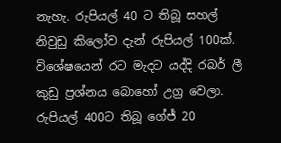නැහැ. රුපියල් 40 ට තිබූ සහල් නිවුඩු කිලෝව දැන් රුපියල් 100ක්. විශේෂයෙන් රට මැදට යද්දි රබර් ලී කුඩු ප්‍රශ්නය බොහෝ උග්‍ර වෙලා. රුපියල් 400ට තිබූ ගේජ් 20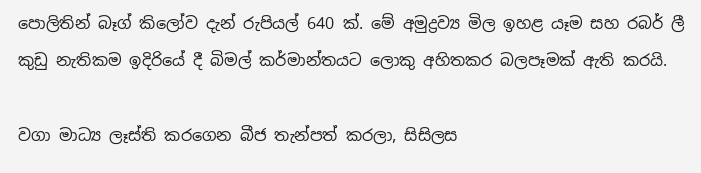පොලිතින් බෑග් කිලෝව දැන් රුපියල් 640 ක්. මේ අමුද්‍රව්‍ය මිල ඉහළ යෑම සහ රබර් ලී කුඩු නැතිකම ඉදිරියේ දී බිමල් කර්මාන්තයට ලොකු අහිතකර බලපෑමක් ඇති කරයි.

වගා මාධ්‍ය ලෑස්ති කරගෙන බීජ තැන්පත් කරලා, සිසිලස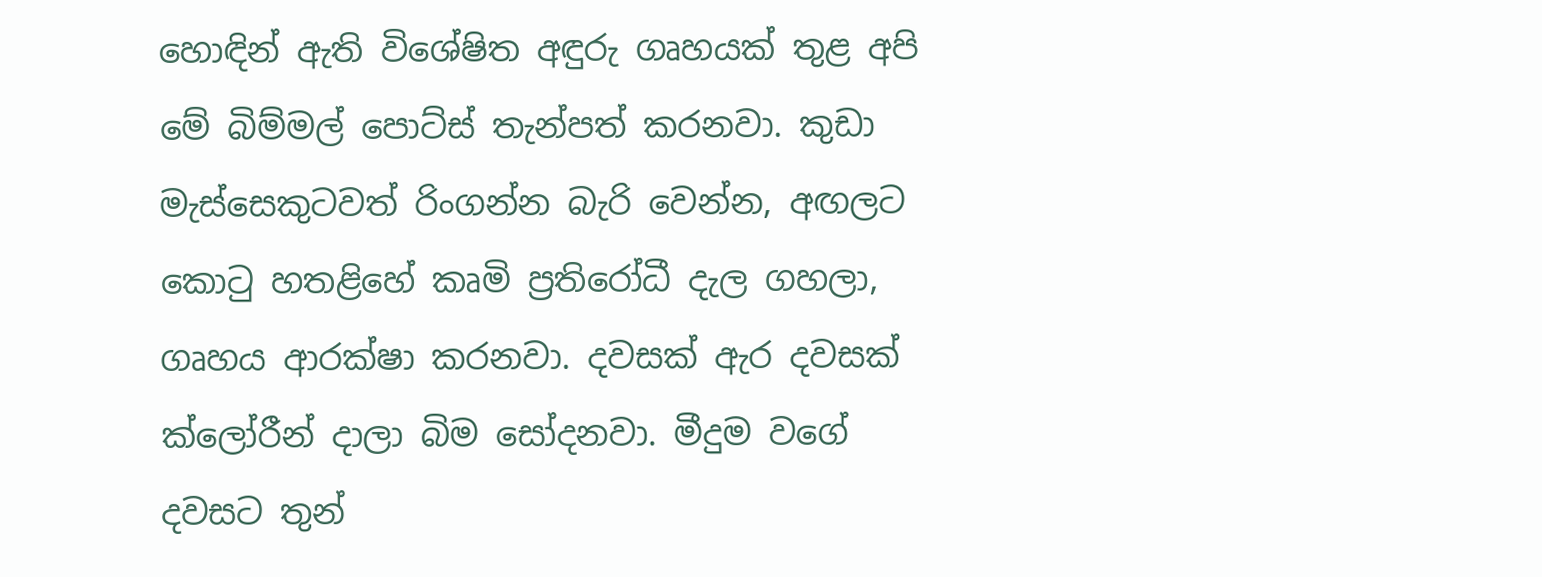හොඳින් ඇති විශේෂිත අඳුරු ගෘහයක් තුළ අපි මේ බිම්මල් පොට්ස් තැන්පත් කරනවා. කුඩා මැස්සෙකුටවත් රිංගන්න බැරි වෙන්න, අඟලට කොටු හතළිහේ කෘමි ප්‍රතිරෝධී දැල ගහලා, ගෘහය ආරක්ෂා කරනවා. දවසක් ඇර දවසක් ක්ලෝරීන් දාලා බිම සෝදනවා. මීදුම වගේ දවසට තුන්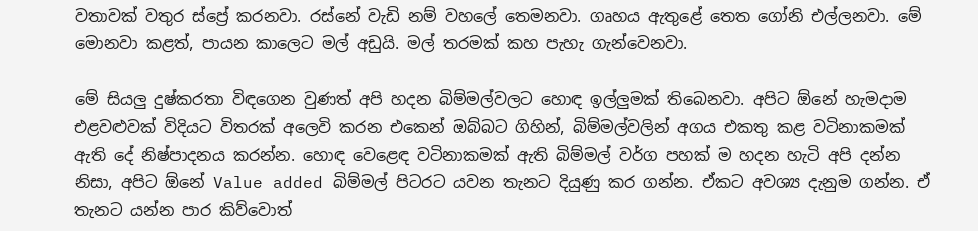වතාවක් වතුර ස්ප්‍රේ කරනවා. රස්නේ වැඩි නම් වහලේ තෙමනවා. ගෘහය ඇතුළේ තෙත ගෝනි එල්ලනවා. මේ මොනවා කළත්, පායන කාලෙට මල් අඩුයි. මල් තරමක් කහ පැහැ ගැන්වෙනවා.

මේ සියලු දුෂ්කරතා විඳගෙන වුණත් අපි හදන බිම්මල්වලට හොඳ ඉල්ලුමක් තිබෙනවා. අපිට ඕනේ හැමදාම එළවළුවක් විදියට විතරක් අලෙවි කරන එකෙන් ඔබ්බට ගිහින්, බිම්මල්වලින් අගය එකතු කළ වටිනාකමක් ඇති දේ නිෂ්පාදනය කරන්න. හොඳ වෙළෙඳ වටිනාකමක් ඇති බිම්මල් වර්ග පහක් ම හදන හැටි අපි දන්න නිසා, අපිට ඕනේ Value added බිම්මල් පිටරට යවන තැනට දියුණු කර ගන්න. ඒකට අවශ්‍ය දැනුම ගන්න. ඒ තැනට යන්න පාර කිව්වොත්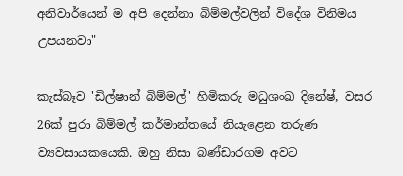අනිවාර්යෙන් ම අපි දෙන්නා බිම්මල්වලින් විදේශ විනිමය උපයනවා"

කැස්බෑව 'ඩිල්ෂාන් බිම්මල්' හිමිකරු මධුශංඛ දිනේෂ්, වසර 26ක් පුරා බිම්මල් කර්මාන්තයේ නියැළෙන තරුණ ව්‍යවසායකයෙකි. ඔහු නිසා බණ්ඩාරගම අවට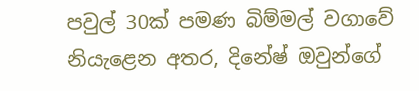පවුල් 30ක් පමණ බිම්මල් වගාවේ නියැළෙන අතර, දිනේෂ් ඔවුන්ගේ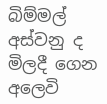බිම්මල් අස්වනු ද මිලදී ගෙන අලෙවි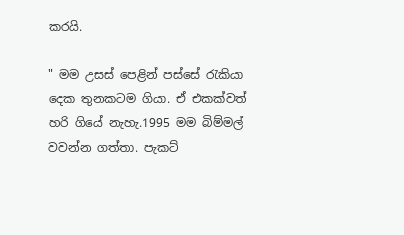කරයි.

" මම උසස් පෙළින් පස්සේ රැකියා දෙක තුනකටම ගියා. ඒ එකක්වත් හරි ගියේ නැහැ.1995 මම බිම්මල් වවන්න ගත්තා. පැකට්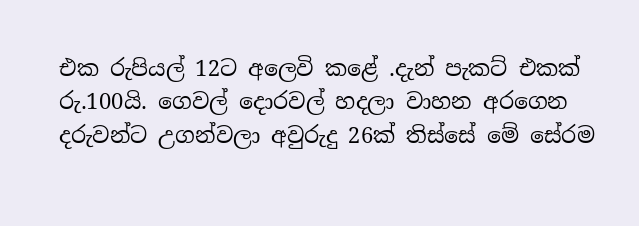එක රුපියල් 12ට අලෙවි කළේ .දැන් පැකට් එකක් රු.100යි. ගෙවල් දොරවල් හදලා වාහන අරගෙන දරුවන්ට උගන්වලා අවුරුදු 26ක් තිස්සේ මේ සේරම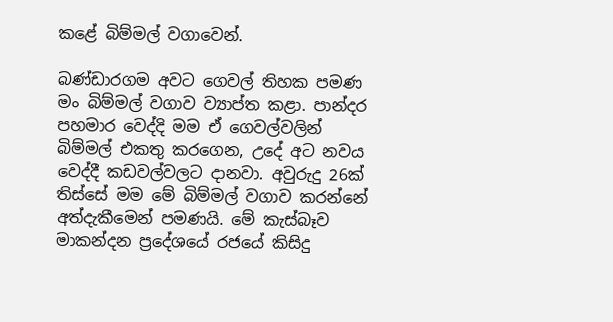කළේ බිම්මල් වගාවෙන්.

බණ්ඩාරගම අවට ගෙවල් තිහක පමණ මං බිම්මල් වගාව ව්‍යාප්ත කළා. පාන්දර පහමාර වෙද්දි මම ඒ ගෙවල්වලින් බිම්මල් එකතු කරගෙන, උදේ අට නවය වෙද්දී කඩවල්වලට දානවා. අවුරුදු 26ක් තිස්සේ මම මේ බිම්මල් වගාව කරන්නේ අත්දැකීමෙන් පමණයි. මේ කැස්බෑව මාකන්දන ප්‍රදේශයේ රජයේ කිසිදු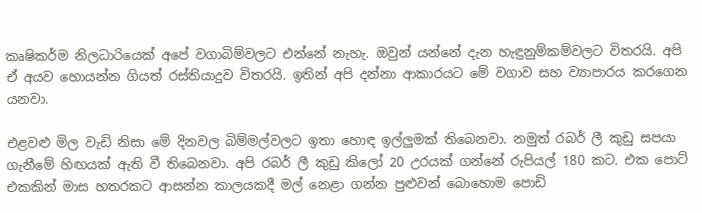කෘෂිකර්ම නිලධාරියෙක් අපේ වගාබිම්වලට එන්නේ නැහැ. ඔවුන් යන්නේ දැන හැඳුනුම්කම්වලට විතරයි. අපි ඒ අයව හොයන්න ගියත් රස්තියාදුව විතරයි. ඉතින් අපි දන්නා ආකාරයට මේ වගාව සහ ව්‍යාපාරය කරගෙන යනවා.

එළවළු මිල වැඩි නිසා මේ දිනවල බිම්මල්වලට ඉතා හොඳ ඉල්ලුමක් තිබෙනවා. නමුත් රබර් ලී කුඩු සපයා ගැනීමේ හිඟයක් ඇති වී තිබෙනවා. අපි රබර් ලී කුඩු කිලෝ 20 උරයක් ගන්නේ රුපියල් 180 කට. එක පොට් එකකින් මාස හතරකට ආසන්න කාලයකදී මල් නෙළා ගන්න පුළුවන් බොහොම පොඩි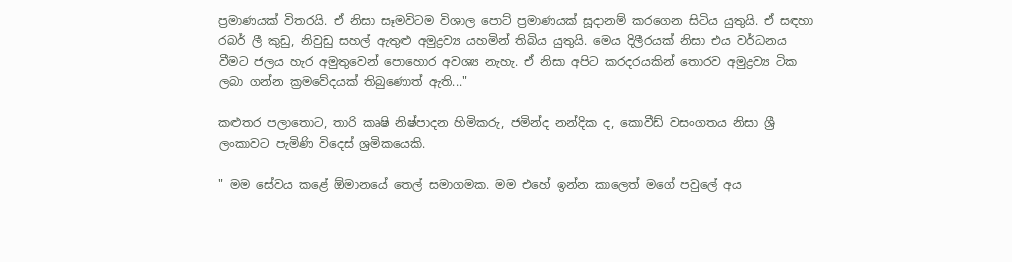ප්‍රමාණයක් විතරයි. ඒ නිසා සෑමවිටම විශාල පොට් ප්‍රමාණයක් සූදානම් කරගෙන සිටිය යුතුයි. ඒ සඳහා රබර් ලී කුඩු, නිවුඩු සහල් ඇතුළු අමුද්‍රව්‍ය යහමින් තිබිය යුතුයි. මෙය දිලීරයක් නිසා එය වර්ධනය වීමට ජලය හැර අමුතුවෙන් පොහොර අවශ්‍ය නැහැ. ඒ නිසා අපිට කරදරයකින් තොරව අමුද්‍රව්‍ය ටික ලබා ගන්න ක්‍රමවේදයක් තිබුණොත් ඇති..."

කළුතර පලාතොට, තාරි කෘෂි නිෂ්පාදන හිමිකරු, ජමින්ද නන්දික ද, කොවීඩ් වසංගතය නිසා ශ්‍රී ලංකාවට පැමිණි විදෙස් ශ්‍රමිකයෙකි.

" මම සේවය කළේ ඕමානයේ තෙල් සමාගමක. මම එහේ ඉන්න කාලෙත් මගේ පවුලේ අය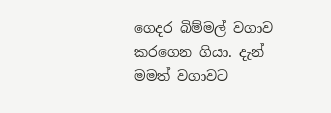ගෙදර බිම්මල් වගාව කරගෙන ගියා. දැන් මමත් වගාවට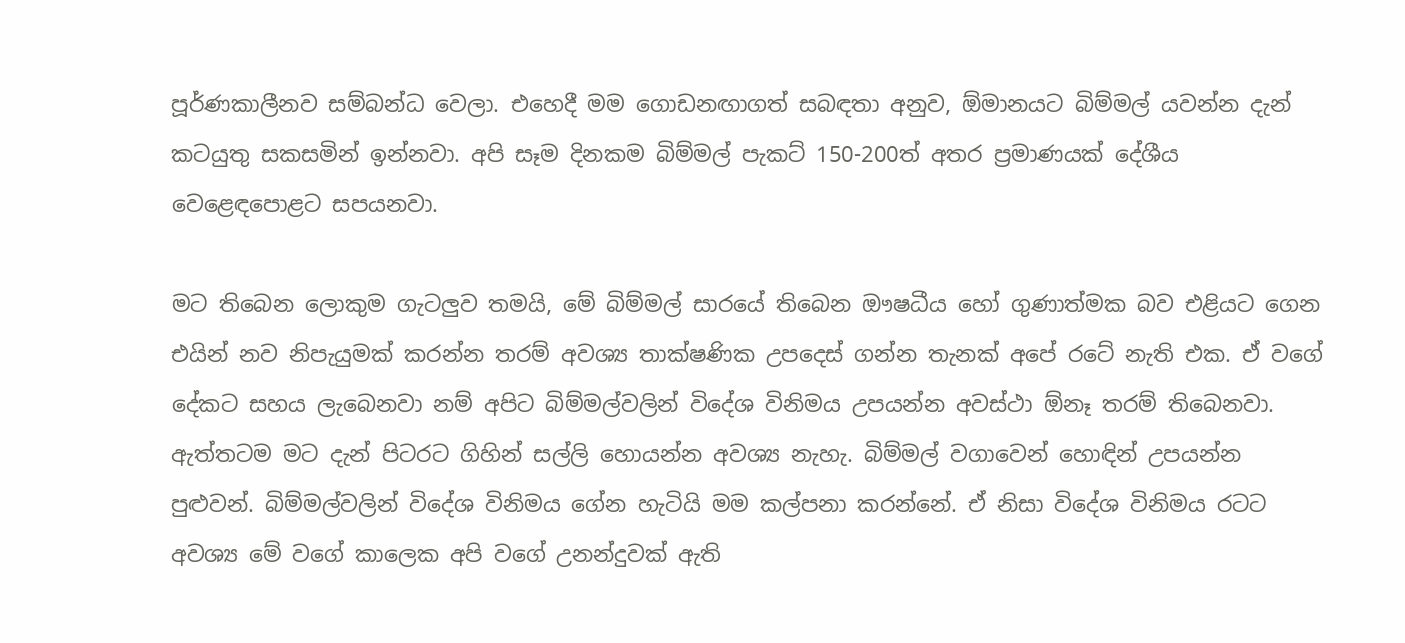පූර්ණකාලීනව සම්බන්ධ වෙලා. එහෙදී මම ගොඩනඟාගත් සබඳතා අනුව, ඕමානයට බිම්මල් යවන්න දැන් කටයුතු සකසමින් ඉන්නවා. අපි සෑම දිනකම බිම්මල් පැකට් 150-200ත් අතර ප්‍රමාණයක් දේශීය වෙළෙඳපොළට සපයනවා.

මට තිබෙන ලොකුම ගැටලුව තමයි, මේ බිම්මල් සාරයේ තිබෙන ඖෂධීය හෝ ගුණාත්මක බව එළියට ගෙන එයින් නව නිපැයුමක් කරන්න තරම් අවශ්‍ය තාක්ෂණික උපදෙස් ගන්න තැනක් අපේ රටේ නැති එක. ඒ වගේ දේකට සහය ලැබෙනවා නම් අපිට බිම්මල්වලින් විදේශ විනිමය උපයන්න අවස්ථා ඕනෑ තරම් තිබෙනවා. ඇත්තටම මට දැන් පිටරට ගිහින් සල්ලි හොයන්න අවශ්‍ය නැහැ. බිම්මල් වගාවෙන් හොඳින් උපයන්න පුළුවන්. බිම්මල්වලින් විදේශ විනිමය ගේන හැටියි මම කල්පනා කරන්නේ. ඒ නිසා විදේශ විනිමය රටට අවශ්‍ය මේ වගේ කාලෙක අපි වගේ උනන්දුවක් ඇති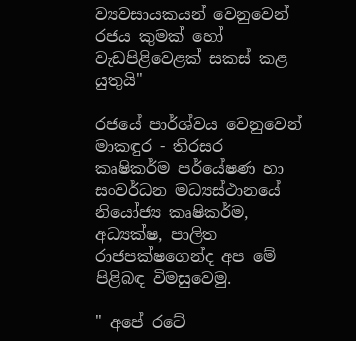ව්‍යවසායකයන් වෙනුවෙන් රජය කුමක් හෝ වැඩපිළිවෙළක් සකස් කළ යුතුයි"

රජයේ පාර්ශ්වය වෙනුවෙන් මාකඳුර - තිරසර කෘෂිකර්ම පර්යේෂණ හා සංවර්ධන මධ්‍යස්ථානයේ නියෝජ්‍ය කෘෂිකර්ම, අධ්‍යක්ෂ, පාලිත රාජපක්ෂගෙන්ද අප මේ පිළිබඳ විමසුවෙමු.

" අපේ රටේ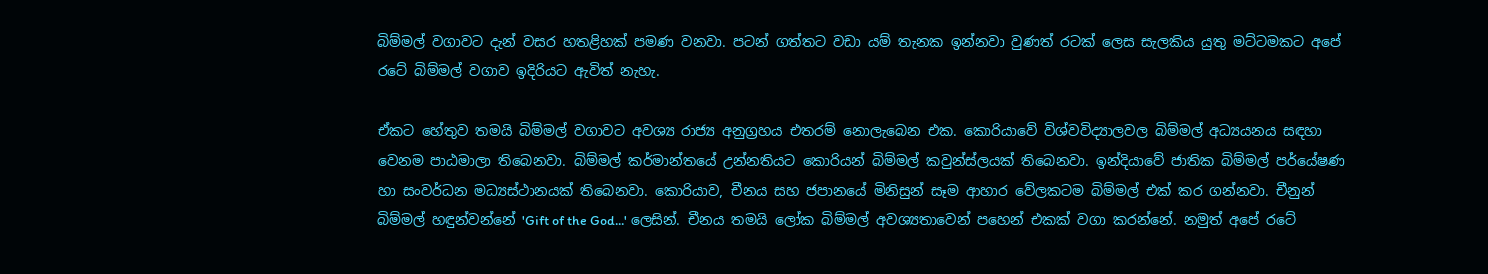බිම්මල් වගාවට දැන් වසර හතළිහක් පමණ වනවා. පටන් ගත්තට වඩා යම් තැනක ඉන්නවා වුණත් රටක් ලෙස සැලකිය යුතු මට්ටමකට අපේ රටේ බිම්මල් වගාව ඉදිරියට ඇවිත් නැහැ.

ඒකට හේතුව තමයි බිම්මල් වගාවට අවශ්‍ය රාජ්‍ය අනුග්‍රහය එතරම් නොලැබෙන එක. කොරියාවේ විශ්වවිද්‍යාලවල බිම්මල් අධ්‍යයනය සඳහා වෙනම පාඨමාලා තිබෙනවා. බිම්මල් කර්මාන්තයේ උන්නතියට කොරියන් බිම්මල් කවුන්ස්ලයක් තිබෙනවා. ඉන්දියාවේ ජාතික බිම්මල් පර්යේෂණ හා සංවර්ධන මධ්‍යස්ථානයක් තිබෙනවා. කොරියාව, චීනය සහ ජපානයේ මිනිසුන් සෑම ආහාර වේලකටම බිම්මල් එක් කර ගන්නවා. චීනුන් බිම්මල් හඳුන්වන්නේ 'Gift of the God...' ලෙසින්. චීනය තමයි ලෝක බිම්මල් අවශ්‍යතාවෙන් පහෙන් එකක් වගා කරන්නේ. නමුත් අපේ රටේ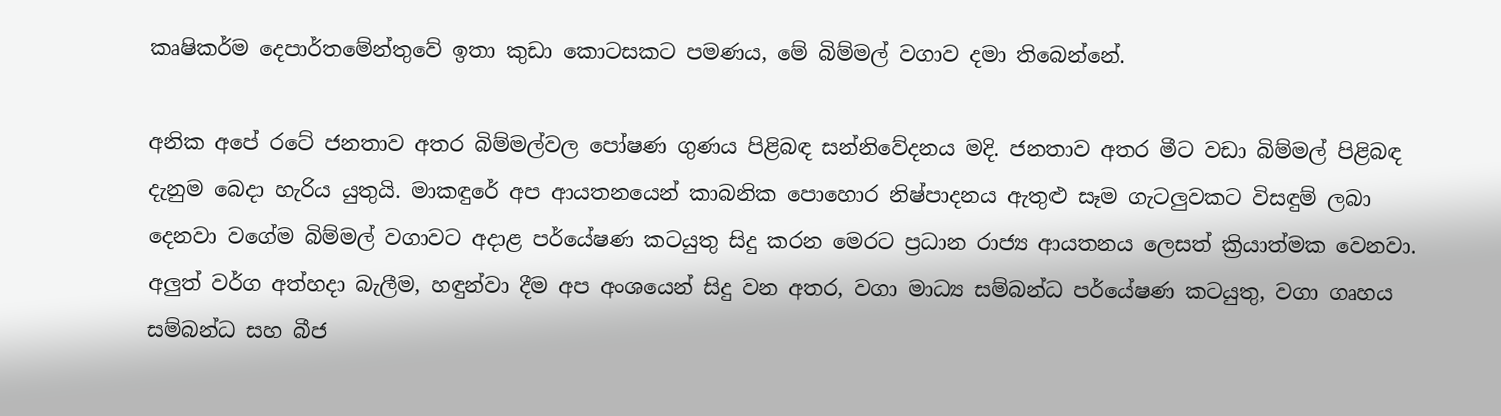කෘෂිකර්ම දෙපාර්තමේන්තුවේ ඉතා කුඩා කොටසකට පමණය, මේ බිම්මල් වගාව දමා තිබෙන්නේ.

අනික අපේ රටේ ජනතාව අතර බිම්මල්වල පෝෂණ ගුණය පිළිබඳ සන්නිවේදනය මදි. ජනතාව අතර මීට වඩා බිම්මල් පිළිබඳ දැනුම බෙදා හැරිය යුතුයි. මාකඳුරේ අප ආයතනයෙන් කාබනික පොහොර නිෂ්පාදනය ඇතුළු සෑම ගැටලුවකට විසඳුම් ලබා දෙනවා වගේම බිම්මල් වගාවට අදාළ පර්යේෂණ කටයුතු සිදු කරන මෙරට ප්‍රධාන රාජ්‍ය ආයතනය ලෙසත් ක්‍රියාත්මක වෙනවා. අලුත් වර්ග අත්හදා බැලීම, හඳුන්වා දීම අප අංශයෙන් සිදු වන අතර, වගා මාධ්‍ය සම්බන්ධ පර්යේෂණ කටයුතු, වගා ගෘහය සම්බන්ධ සහ බීජ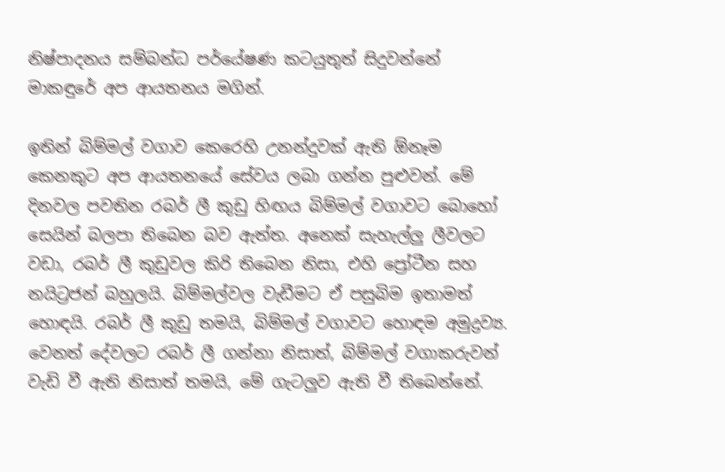නිෂ්පාදනය සම්බන්ධ පර්යේෂණ කටයුතුත් සිදුවන්නේ මාකඳුරේ අප ආයතනය මගින්.

ඉතින් බිම්මල් වගාව කෙරෙහි උනන්දුවක් ඇති ඕනෑම කෙනකුට අප ආයතනයේ සේවය ලබා ගන්න පුළුවන්. මේ දිනවල පවතින රබර් ලී කුඩු හිඟය බිම්මල් වගාවට බොහෝ සෙයින් බලපා තිබෙන බව ඇත්ත. අනෙක් සැහැල්ලු ලීවලට වඩා, රබර් ලී කුඩුවල කිරි තිබෙන නිසා, එහි ප්‍රෝටීන සහ නයිට්‍රජන් බහුලයි. බිම්මල්වල වැඩීමට ඒ පසුබිම ඉතාමත් හොඳයි. රබර් ලී කුඩු තමයි, බිම්මල් වගාවට හොඳම අමුද්‍රව්‍ය. වෙනත් දේවලට රබර් ලී ගන්නා නිසාත්, බිම්මල් වගාකරුවන් වැඩි වී ඇති නිසාත් තමයි, මේ ගැටලුව ඇති වී තිබෙන්නේ.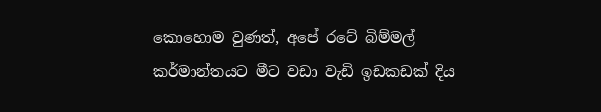කොහොම වුණත්, අපේ රටේ බිම්මල් කර්මාන්තයට මීට වඩා වැඩි ඉඩකඩක් දිය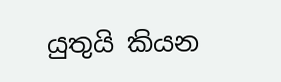යුතුයි කියන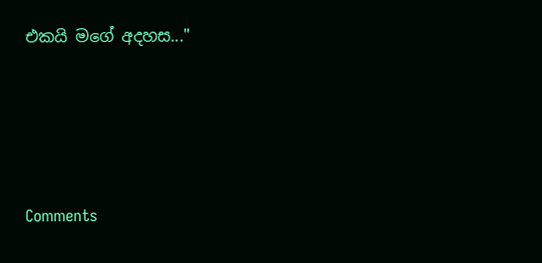එකයි මගේ අදහස..."




Comments